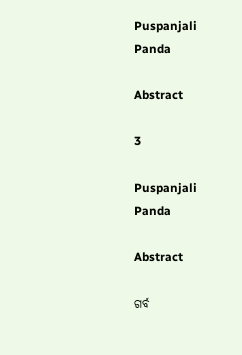Puspanjali Panda

Abstract

3

Puspanjali Panda

Abstract

ଗର୍ବ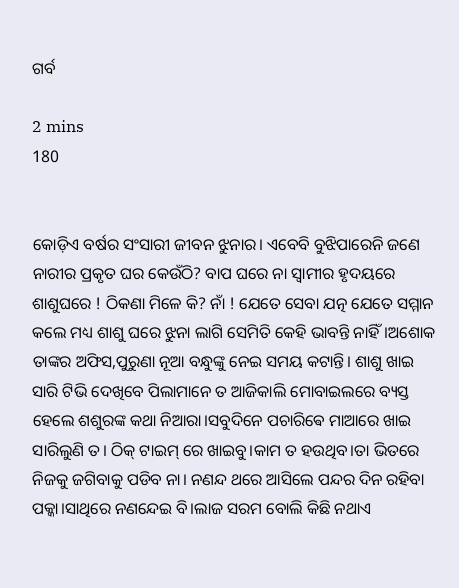ଗର୍ବ

2 mins
180


କୋଡ଼ିଏ ବର୍ଷର ସଂସାରୀ ଜୀବନ ଝୁନାର। ଏବେବି ବୁଝିପାରେନି ଜଣେ ନାରୀର ପ୍ରକୃତ ଘର କେଉଁଠି? ବାପ ଘରେ ନା ସ୍ୱାମୀର ହୃଦୟରେ ଶାଶୁଘରେ ! ଠିକଣା ମିଳେ କି? ନାଁ ! ଯେତେ ସେବା ଯତ୍ନ ଯେତେ ସମ୍ମାନ କଲେ ମଧ୍ୟ ଶାଶୁ ଘରେ ଝୁନା ଲାଗି ସେମିତି କେହି ଭାବନ୍ତି ନାହିଁ।ଅଶୋକ ତାଙ୍କର ଅଫିସ,ପୁରୁଣା ନୂଆ ବନ୍ଧୁଙ୍କୁ ନେଇ ସମୟ କଟାନ୍ତି। ଶାଶୁ ଖାଇ ସାରି ଟିଭି ଦେଖିବେ ପିଲାମାନେ ତ ଆଜିକାଲି ମୋବାଇଲରେ ବ୍ୟସ୍ତ ହେଲେ ଶଶୁରଙ୍କ କଥା ନିଆରା।ସବୁଦିନେ ପଚାରିଵେ ମାଆରେ ଖାଇ ସାରିଲୁଣି ତ। ଠିକ୍ ଟାଇମ୍ ରେ ଖାଇବୁ।କାମ ତ ହଉଥିବ।ତା ଭିତରେ ନିଜକୁ ଜଗିବାକୁ ପଡିବ ନା। ନଣନ୍ଦ ଥରେ ଆସିଲେ ପନ୍ଦର ଦିନ ରହିବା ପକ୍କା।ସାଥିରେ ନଣନ୍ଦେଇ ବି।ଲାଜ ସରମ ବୋଲି କିଛି ନଥାଏ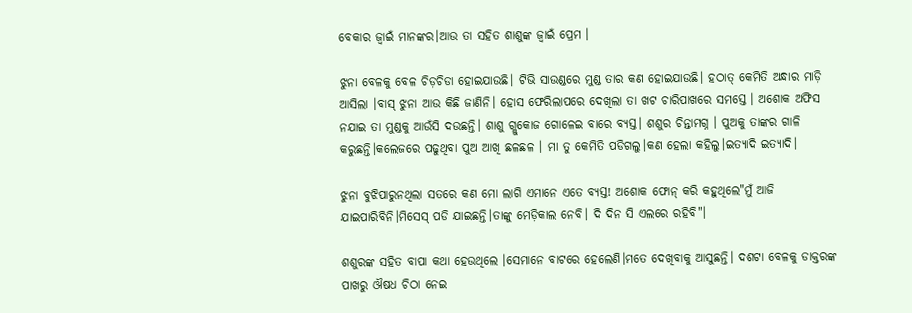ବେକାର ଜ୍ୱାଇଁ ମାନଙ୍କର।ଆଉ ତା ସହିତ ଶାଶୁଙ୍କ ଜ୍ୱାଇଁ ପ୍ରେମ ।

ଝୁନା ବେଳକୁ ବେଳ ଚିଡ଼ଚିଡା ହୋଇଯାଉଛି। ଟିଭି ସାଉଣ୍ଡରେ ମୁଣ୍ଡ ତାର କଣ ହୋଇଯାଉଛି। ହଠାତ୍ କେମିତି ଅନ୍ଧାର ମାଡ଼ି ଆସିଲା ।ବାସ୍ ଝୁନା ଆଉ କିଛି ଜାଣିନି। ହୋସ ଫେରିଲାପରେ ଦେଖିଲା ତା ଖଟ ଚାରିପାଖରେ ସମସ୍ତେ । ଅଶୋକ ଅଫିସ ନଯାଇ ତା ମୁଣ୍ଡକୁ ଆଉଁସି ଦଉଛନ୍ତି। ଶାଶୁ ଗ୍ଲୁକୋଜ ଗୋଳେଇ ବାରେ ବ୍ୟସ୍ତ। ଶଶୁର ଚିନ୍ତାମଗ୍ନ । ପୁଅକୁ ତାଙ୍କର ଗାଳି କରୁଛନ୍ତି।କଲେଜରେ ପଢୁଥିବା ପୁଅ ଆଖି ଛଳଛଳ । ମା ତୁ କେମିତି ପଡିଗଲୁ।କଣ ହେଲା କହିଲୁ।ଇତ୍ୟାଦି ଇତ୍ୟାଦି।

ଝୁନା ବୁଝିପାରୁନଥିଲା ସତରେ କଣ ମୋ ଲାଗି ଏମାନେ ଏତେ ବ୍ୟସ୍ତ! ଅଶୋକ ଫୋନ୍ କରି କହୁଥିଲେ"ମୁଁ ଆଜି ଯାଇପାରିବିନି।ମିସେସ୍ ପଡି ଯାଇଛନ୍ତି।ତାଙ୍କୁ ମେଡ଼ିକାଲ ନେବି। ଦି ଦିନ ସି ଏଲରେ ରହିବି"।

ଶଶୁରଙ୍କ ସହିତ ବାପା କଥା ହେଉଥିଲେ ।ସେମାନେ ବାଟରେ ହେଲେଣି।ମତେ ଦେଖିବାକୁ ଆସୁଛନ୍ତି। ଦଶଟା ବେଳକୁ ଡାକ୍ତରଙ୍କ ପାଖରୁ ଔଷଧ ଚିଠା ନେଇ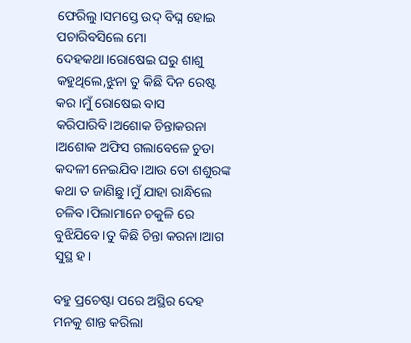ଫେରିଲୁ।ସମସ୍ତେ ଉଦ୍ ବିଘ୍ନ ହୋଇ ପଚାରିବସିଲେ ମୋ ଦେହକଥା।ରୋଷେଇ ଘରୁ ଶାଶୁ କହୁଥିଲେ,ଝୁନା ତୁ କିଛି ଦିନ ରେଷ୍ଟ କର।ମୁଁ ରୋଷେଇ ବାସ କରିପାରିବି।ଅଶୋକ ଚିନ୍ତାକରନା ।ଅଶୋକ ଅଫିସ ଗଲାବେଳେ ଚୁଡା କଦଳୀ ନେଇଯିବ।ଆଉ ତୋ ଶଶୁରଙ୍କ କଥା ତ ଜାଣିଛୁ।ମୁଁ ଯାହା ରାନ୍ଧିଲେ ଚଳିବ।ପିଲାମାନେ ଚକୁଳି ରେ ବୁଝିଯିବେ।ତୁ କିଛି ଚିନ୍ତା କରନା।ଆଗ ସୁସ୍ଥ ହ।

ବହୁ ପ୍ରଚେଷ୍ଟା ପରେ ଅସ୍ଥିର ଦେହ ମନକୁ ଶାନ୍ତ କରିଲା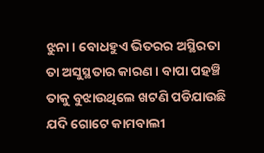ଝୁନା। ବୋଧହୁଏ ଭିତରର ଅସ୍ଥିରତା ତା ଅସୁସ୍ଥତାର କାରଣ। ବାପା ପହଞ୍ଚି ତାକୁ ବୁଝାଉଥିଲେ ଖଟଣି ପଡିଯାଉଛି ଯଦି ଗୋଟେ କାମବାଲୀ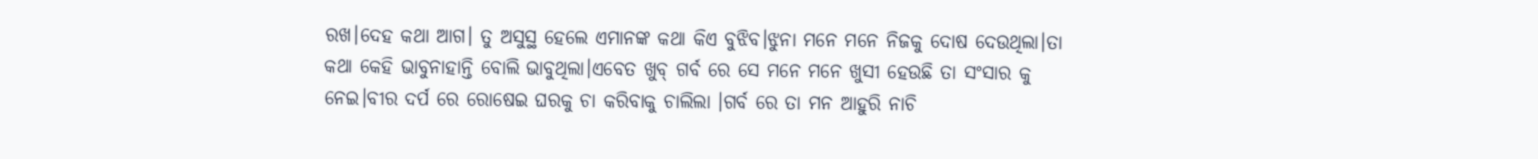ରଖ।ଦେହ କଥା ଆଗ। ତୁ ଅସୁସ୍ଥ ହେଲେ ଏମାନଙ୍କ କଥା କିଏ ବୁଝିବ।ଝୁନା ମନେ ମନେ ନିଜକୁ ଦୋଷ ଦେଉଥିଲା।ତା କଥା କେହି ଭାବୁନାହାନ୍ତି ବୋଲି ଭାବୁଥିଲା।ଏବେତ ଖୁବ୍ ଗର୍ବ ରେ ସେ ମନେ ମନେ ଖୁସୀ ହେଉଛି ତା ସଂସାର କୁ ନେଇ।ବୀର ଦର୍ପ ରେ ରୋଷେଇ ଘରକୁ ଚା କରିବାକୁ ଚାଲିଲା ।ଗର୍ବ ରେ ତା ମନ ଆହୁରି ନାଚି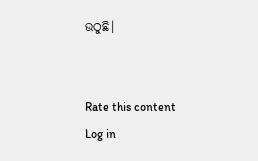ଉଠୁଛି।


Rate this content
Log in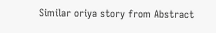Similar oriya story from Abstract